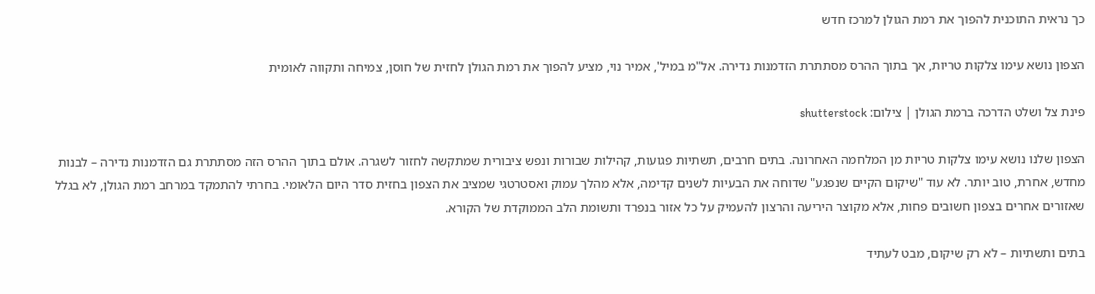כך נראית התוכנית להפוך את רמת הגולן למרכז חדש

הצפון נושא עימו צלקות טריות, אך בתוך ההרס מסתתרת הזדמנות נדירה. אל"מ במיל', אמיר נוי, מציע להפוך את רמת הגולן לחזית של חוסן, צמיחה ותקווה לאומית

פינת צל ושלט הדרכה ברמת הגולן | צילום: shutterstock

הצפון שלנו נושא עימו צלקות טריות מן המלחמה האחרונה. בתים חרבים, תשתיות פגועות, קהילות שבורות ונפש ציבורית שמתקשה לחזור לשגרה. אולם בתוך ההרס הזה מסתתרת גם הזדמנות נדירה – לבנות מחדש, אחרת, טוב יותר. לא עוד "שיקום הקיים שנפגע" שדוחה את הבעיות לשנים קדימה, אלא מהלך עמוק ואסטרטגי שמציב את הצפון בחזית סדר היום הלאומי. בחרתי להתמקד במרחב רמת הגולן, לא בגלל שאזורים אחרים בצפון חשובים פחות, אלא מקוצר היריעה והרצון להעמיק על כל אזור בנפרד ותשומת הלב הממוקדת של הקורא.

בתים ותשתיות – לא רק שיקום, מבט לעתיד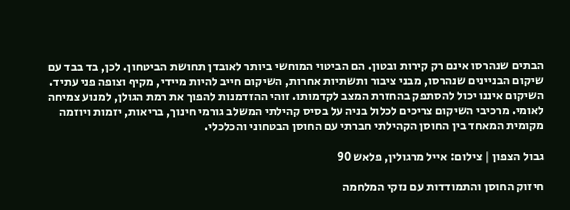הבתים שנהרסו אינם רק קירות ובטון. הם הביטוי המוחשי ביותר לאובדן תחושת הביטחון. לכן, בד בבד עם שיקום הבניינים שנהרסו, מבני ציבור ותשתיות אחרות, השיקום חייב להיות מיידי, מקיף וצופה פני עתיד. השיקום איננו יכול להסתפק בהחזרת המצב לקדמותו. זוהי ההזדמנות להפוך את רמת הגולן, למנוע צמיחה לאומי. מרכיבי השיקום צריכים לכלול בניה על בסיס קהילתי המשלב גורמי חינוך, בריאות, יזמות ויוזמה מקומית המאחד בין החוסן הקהילתי חברתי עם החוסן הבטחוני והכלכלי.

גבול הצפון | צילום: אייל מרגולין, פלאש 90

חיזוק החוסן והתמודדות עם נזקי המלחמה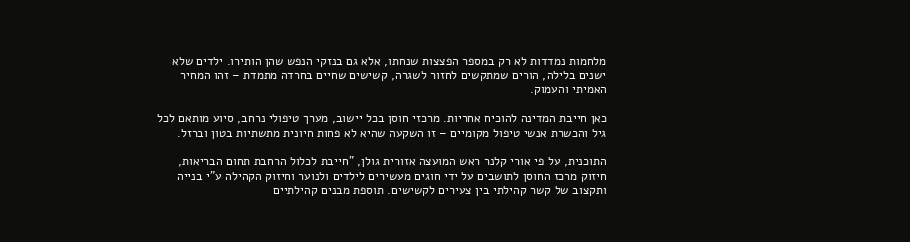מלחמות נמדדות לא רק במספר הפצצות שנחתו, אלא גם בנזקי הנפש שהן הותירו. ילדים שלא ישנים בלילה, הורים שמתקשים לחזור לשגרה, קשישים שחיים בחרדה מתמדת – זהו המחיר האמיתי והעמוק.

כאן חייבת המדינה להוכיח אחריות. מרכזי חוסן בכל יישוב, מערך טיפולי נרחב, סיוע מותאם לכל גיל והכשרת אנשי טיפול מקומיים – זו השקעה שהיא לא פחות חיונית מתשתיות בטון וברזל.

התוכנית, על פי אורי קלנר ראש המועצה אזורית גולן, "חייבת לכלול הרחבת תחום הבריאות, חיזוק מרכז החוסן לתושבים על ידי חוגים מעשירים לילדים ולנוער וחיזוק הקהילה ע"י בנייה ותקצוב של קשר קהילתי בין צעירים לקשישים. תוספת מבנים קהילתיים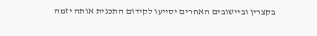בקצרין וביישובים האחרים יסייעו לקידום התכנית אותה יזמה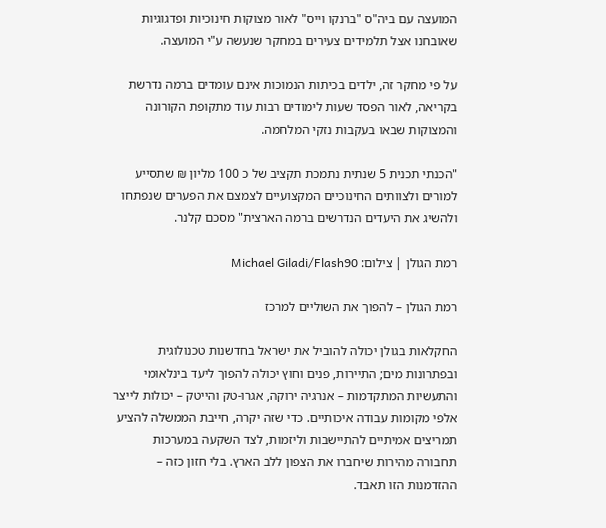המועצה עם ביה"ס "ברנקו וייס" לאור מצוקות חינוכיות ופדגוגיות שאובחנו אצל תלמידים צעירים במחקר שנעשה ע"י המועצה.

על פי מחקר זה, ילדים בכיתות הנמוכות אינם עומדים ברמה נדרשת בקריאה, לאור הפסד שעות לימודים רבות עוד מתקופת הקורונה והמצוקות שבאו בעקבות נזקי המלחמה.

"הכנתי תכנית 5 שנתית נתמכת תקציב של כ 100 מליון ₪ שתסייע למורים ולצוותים החינוכיים המקצועיים לצמצם את הפערים שנפתחו ולהשיג את היעדים הנדרשים ברמה הארצית" מסכם קלנר.

רמת הגולן | צילום: Michael Giladi/Flash90

רמת הגולן – להפוך את השוליים למרכז

החקלאות בגולן יכולה להוביל את ישראל בחדשנות טכנולוגית ובפתרונות מים; התיירות, פנים וחוץ יכולה להפוך ליעד בינלאומי והתעשיות המתקדמות – אנרגיה ירוקה, אגרו-טק והייטק – יכולות לייצר אלפי מקומות עבודה איכותיים. כדי שזה יקרה, חייבת הממשלה להציע תמריצים אמיתיים להתיישבות וליזמות, לצד השקעה במערכות תחבורה מהירות שיחברו את הצפון ללב הארץ. בלי חזון כזה – ההזדמנות הזו תאבד.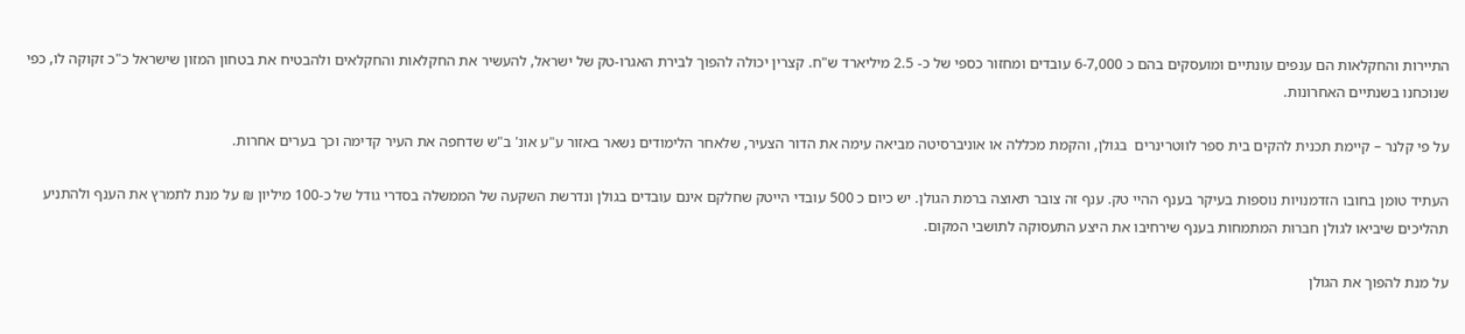התיירות והחקלאות הם ענפים עונתיים ומועסקים בהם כ 6-7,000 עובדים ומחזור כספי של כ- 2.5 מיליארד ש"ח. קצרין יכולה להפוך לבירת האגרו-טק של ישראל, להעשיר את החקלאות והחקלאים ולהבטיח את בטחון המזון שישראל כ"כ זקוקה לו, כפי שנוכחנו בשנתיים האחרונות.

על פי קלנר – קיימת תכנית להקים בית ספר לווטרינרים  בגולן, והקמת מכללה או אוניברסיטה מביאה עימה את הדור הצעיר, שלאחר הלימודים נשאר באזור ע"ע אונ' ב"ש שדחפה את העיר קדימה וכך בערים אחרות.

העתיד טומן בחובו הזדמנויות נוספות בעיקר בענף ההיי טק. ענף זה צובר תאוצה ברמת הגולן. יש כיום כ 500 עובדי הייטק שחלקם אינם עובדים בגולן ונדרשת השקעה של הממשלה בסדרי גודל של כ-100 מיליון ₪ על מנת לתמרץ את הענף ולהתניע תהליכים שיביאו לגולן חברות המתמחות בענף שירחיבו את היצע התעסוקה לתושבי המקום.

על מנת להפוך את הגולן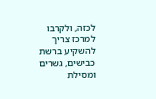לכזה, ולקרבו למרכז צריך להשקיע ברשת כבישים, גשרים ומסילת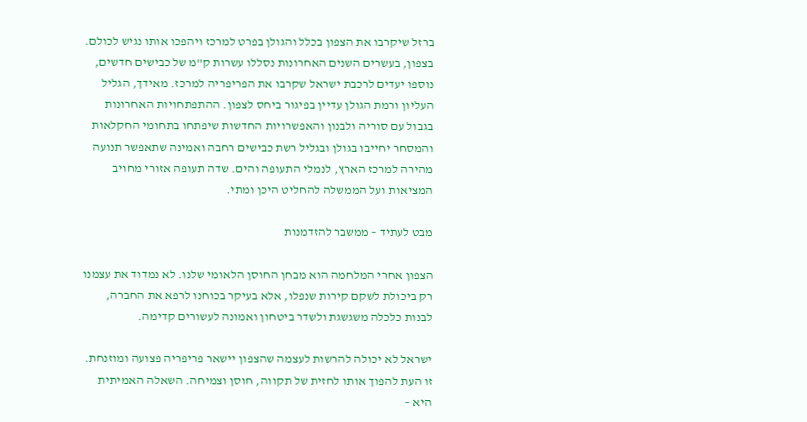ברזל שיקרבו את הצפון בכלל והגולן בפרט למרכז ויהפכו אותו נגיש לכולם. בצפון, בעשרים השנים האחרונות נסללו עשרות ק"מ של כבישים חדשים, נוספו יעדים לרכבת ישראל שקרבו את הפריפריה למרכז. מאידך, הגליל העליון ורמת הגולן עדיין בפיגור ביחס לצפון. ההתפתחויות האחרונות בגבול עם סוריה ולבנון והאפשרויות החדשות שיפתחו בתחומי החקלאות והמסחר יחייבו בגולן ובגליל רשת כבישים רחבה ואמינה שתאפשר תנועה מהירה למרכז הארץ, לנמלי התעופה והים. שדה תעופה אזורי מחויב המציאות ועל הממשלה להחליט היכן ומתי.

מבט לעתיד – ממשבר להזדמנות

הצפון אחרי המלחמה הוא מבחן החוסן הלאומי שלנו. לא נמדוד את עצמנו רק ביכולת לשקם קירות שנפלו, אלא בעיקר בכוחנו לרפא את החברה, לבנות כלכלה משגשגת ולשדר ביטחון ואמונה לעשורים קדימה.

ישראל לא יכולה להרשות לעצמה שהצפון יישאר פריפריה פצועה ומוזנחת. זו העת להפוך אותו לחזית של תקווה, חוסן וצמיחה. השאלה האמיתית היא –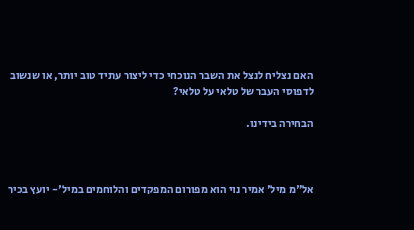האם נצליח לנצל את השבר הנוכחי כדי ליצור עתיד טוב יותר, או שנשוב לדפוסי העבר של טלאי על טלאי?

הבחירה בידינו.



אל"מ מיל' אמיר נוי הוא מפורום המפקדים והלוחמים במיל'- יועץ בכיר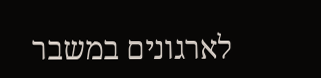לארגונים במשבר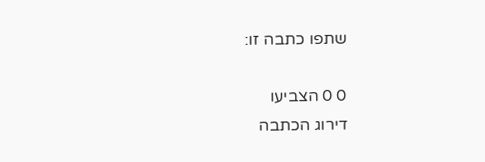שתפו כתבה זו:

0 0 הצביעו
דירוג הכתבה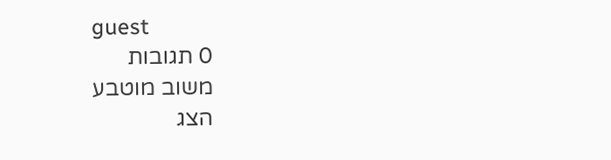guest
0 תגובות
משוב מוטבע
הצג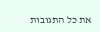את כל התגובות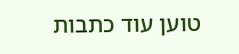טוען עוד כתבות